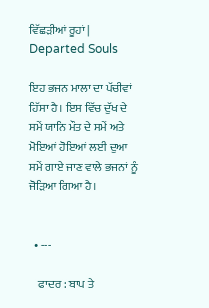ਵਿੱਛੜੀਆਂ ਰੂਹਾਂ | Departed Souls

ਇਹ ਭਜਨ ਮਾਲਾ ਦਾ ਪੱਚੀਵਾਂ ਹਿੱਸਾ ਹੈ। ਇਸ ਵਿੱਚ ਦੁੱਖ ਦੇ ਸਮੇਂ ਯਾਨਿ ਮੌਤ ਦੇ ਸਮੇਂ ਅਤੇ ਮੋਇਆਂ ਹੋਇਆਂ ਲਈ ਦੁਆ ਸਮੇਂ ਗਾਏ ਜਾਣ ਵਾਲੇ ਭਜਨਾਂ ਨੂੰ ਜੋੜਿਆ ਗਿਆ ਹੈ।


  • ---

    ਫਾਦਰ : ਬਾਪ ਤੇ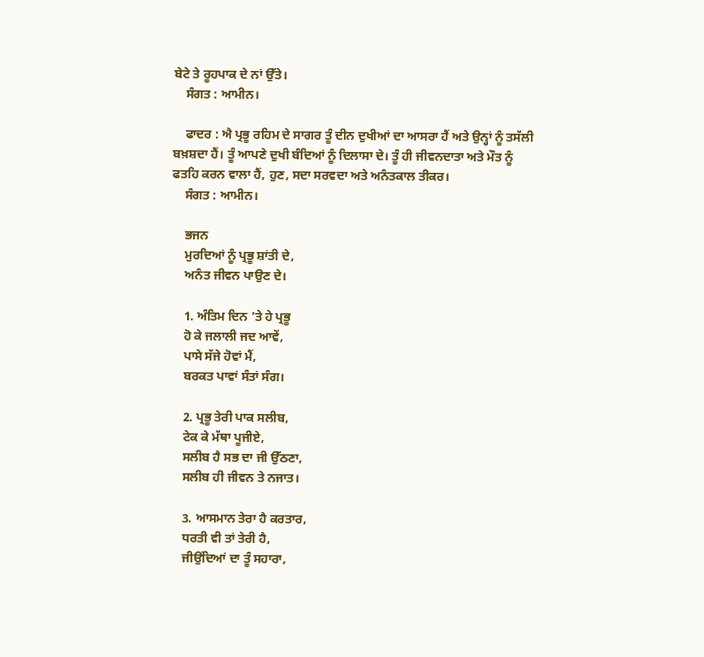ਬੇਟੇ ਤੇ ਰੂਹਪਾਕ ਦੇ ਨਾਂ ਉੱਤੇ।
    ਸੰਗਤ : ਆਮੀਨ।

    ਫਾਦਰ : ਐ ਪ੍ਰਭੂ ਰਹਿਮ ਦੇ ਸਾਗਰ ਤੂੰ ਦੀਨ ਦੁਖੀਆਂ ਦਾ ਆਸਰਾ ਹੈਂ ਅਤੇ ਉਨ੍ਹਾਂ ਨੂੰ ਤਸੱਲੀ ਬਖ਼ਸ਼ਦਾ ਹੈਂ। ਤੂੰ ਆਪਣੇ ਦੁਖੀ ਬੰਦਿਆਂ ਨੂੰ ਦਿਲਾਸਾ ਦੇ। ਤੂੰ ਹੀ ਜੀਵਨਦਾਤਾ ਅਤੇ ਮੌਤ ਨੂੰ ਫਤਹਿ ਕਰਨ ਵਾਲਾ ਹੈਂ, ਹੁਣ, ਸਦਾ ਸਰਵਦਾ ਅਤੇ ਅਨੰਤਕਾਲ ਤੀਕਰ।
    ਸੰਗਤ : ਆਮੀਨ।

    ਭਜਨ
    ਮੁਰਦਿਆਂ ਨੂੰ ਪ੍ਰਭੂ ਸ਼ਾਂਤੀ ਦੇ,
    ਅਨੰਤ ਜੀਵਨ ਪਾਉਣ ਦੇ।

    1. ਅੰਤਿਮ ਦਿਨ ’ਤੇ ਹੇ ਪ੍ਰਭੂ
    ਹੋ ਕੇ ਜਲਾਲੀ ਜਦ ਆਵੇਂ,
    ਪਾਸੇ ਸੱਜੇ ਹੋਵਾਂ ਮੈਂ,
    ਬਰਕਤ ਪਾਵਾਂ ਸੰਤਾਂ ਸੰਗ।

    2. ਪ੍ਰਭੂ ਤੇਰੀ ਪਾਕ ਸਲੀਬ,
    ਟੇਕ ਕੇ ਮੱਥਾ ਪੂਜੀਏ,
    ਸਲੀਬ ਹੈ ਸਭ ਦਾ ਜੀ ਉੱਠਣਾ,
    ਸਲੀਬ ਹੀ ਜੀਵਨ ਤੇ ਨਜਾਤ।

    3. ਆਸਮਾਨ ਤੇਰਾ ਹੈ ਕਰਤਾਰ,
    ਧਰਤੀ ਵੀ ਤਾਂ ਤੇਰੀ ਹੈ,
    ਜੀਉਂਦਿਆਂ ਦਾ ਤੂੰ ਸਹਾਰਾ,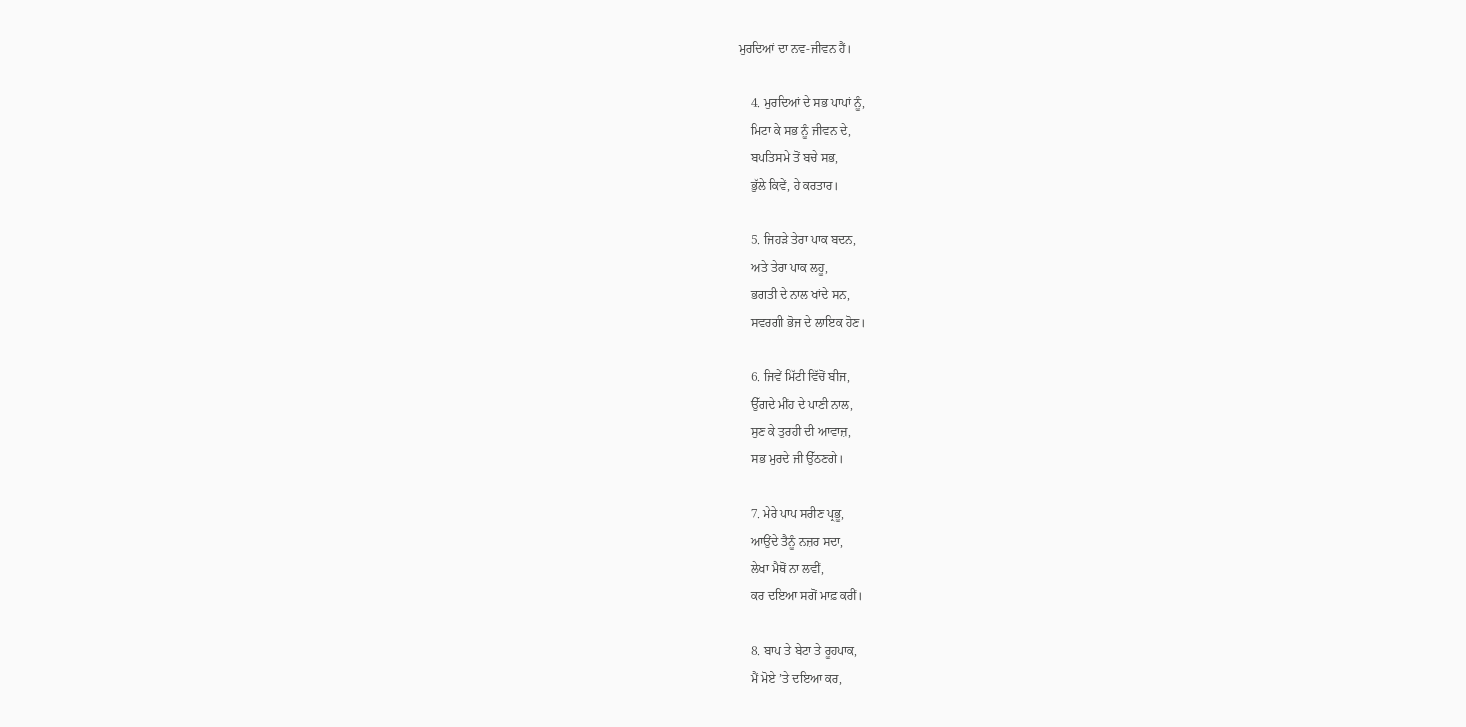ਮੁਰਦਿਆਂ ਦਾ ਨਵ-ਜੀਵਨ ਹੈਂ।

    4. ਮੁਰਦਿਆਂ ਦੇ ਸਭ ਪਾਪਾਂ ਨੂੰ,
    ਮਿਟਾ ਕੇ ਸਭ ਨੂੰ ਜੀਵਨ ਦੇ,
    ਬਪਤਿਸਮੇ ਤੋਂ ਬਚੇ ਸਭ,
    ਭੁੱਲੇ ਕਿਵੇਂ, ਹੇ ਕਰਤਾਰ।

    5. ਜਿਹੜੇ ਤੇਰਾ ਪਾਕ ਬਦਨ,
    ਅਤੇ ਤੇਰਾ ਪਾਕ ਲਹੂ,
    ਭਗਤੀ ਦੇ ਨਾਲ ਖਾਂਦੇ ਸਨ,
    ਸਵਰਗੀ ਭੋਜ ਦੇ ਲਾਇਕ ਹੋਣ।

    6. ਜਿਵੇਂ ਮਿੱਟੀ ਵਿੱਚੋਂ ਬੀਜ,
    ਉੱਗਦੇ ਮੀਂਹ ਦੇ ਪਾਣੀ ਨਾਲ,
    ਸੁਣ ਕੇ ਤੁਰਹੀ ਦੀ ਆਵਾਜ਼,
    ਸਭ ਮੁਰਦੇ ਜੀ ਉੱਠਣਗੇ।

    7. ਮੇਰੇ ਪਾਪ ਸਰੀਣ ਪ੍ਰਭੂ,
    ਆਉਂਦੇ ਤੈਨੂੰ ਨਜ਼ਰ ਸਦਾ,
    ਲੇਖਾ ਮੈਥੋਂ ਨਾ ਲਵੀਂ,
    ਕਰ ਦਇਆ ਸਗੋਂ ਮਾਫ਼ ਕਰੀਂ।

    8. ਬਾਪ ਤੇ ਬੇਟਾ ਤੇ ਰੂਹਪਾਕ,
    ਮੈਂ ਮੋਏ ’ਤੇ ਦਇਆ ਕਰ,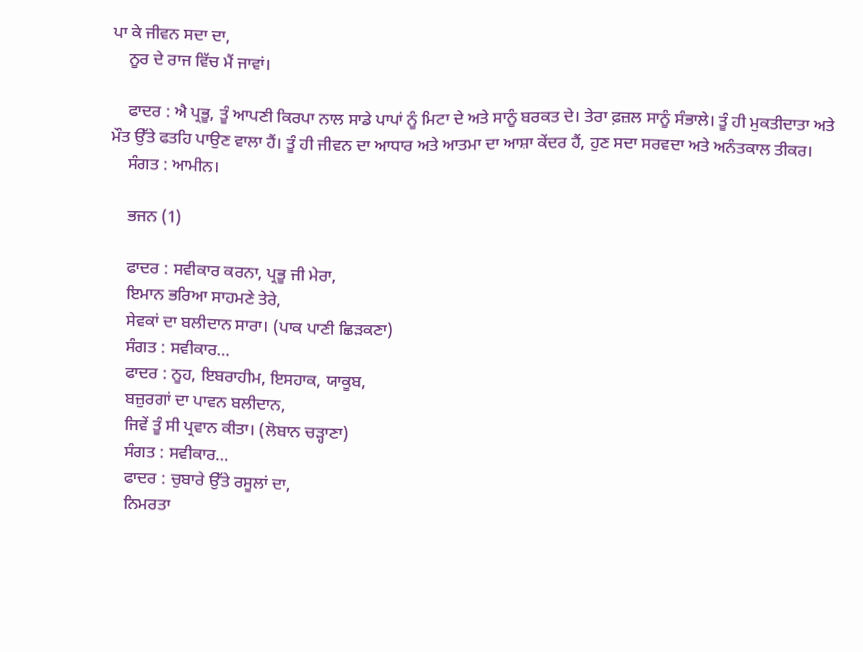ਪਾ ਕੇ ਜੀਵਨ ਸਦਾ ਦਾ,
    ਨੂਰ ਦੇ ਰਾਜ ਵਿੱਚ ਮੈਂ ਜਾਵਾਂ।

    ਫਾਦਰ : ਐ ਪ੍ਰਭੂ, ਤੂੰ ਆਪਣੀ ਕਿਰਪਾ ਨਾਲ ਸਾਡੇ ਪਾਪਾਂ ਨੂੰ ਮਿਟਾ ਦੇ ਅਤੇ ਸਾਨੂੰ ਬਰਕਤ ਦੇ। ਤੇਰਾ ਫ਼ਜ਼ਲ ਸਾਨੂੰ ਸੰਭਾਲੇ। ਤੂੰ ਹੀ ਮੁਕਤੀਦਾਤਾ ਅਤੇ ਮੌਤ ਉੱਤੇ ਫਤਹਿ ਪਾਉਣ ਵਾਲਾ ਹੈਂ। ਤੂੰ ਹੀ ਜੀਵਨ ਦਾ ਆਧਾਰ ਅਤੇ ਆਤਮਾ ਦਾ ਆਸ਼ਾ ਕੇਂਦਰ ਹੈਂ, ਹੁਣ ਸਦਾ ਸਰਵਦਾ ਅਤੇ ਅਨੰਤਕਾਲ ਤੀਕਰ।
    ਸੰਗਤ : ਆਮੀਨ।

    ਭਜਨ (1)

    ਫਾਦਰ : ਸਵੀਕਾਰ ਕਰਨਾ, ਪ੍ਰਭੂ ਜੀ ਮੇਰਾ,
    ਇਮਾਨ ਭਰਿਆ ਸਾਹਮਣੇ ਤੇਰੇ,
    ਸੇਵਕਾਂ ਦਾ ਬਲੀਦਾਨ ਸਾਰਾ। (ਪਾਕ ਪਾਣੀ ਛਿੜਕਣਾ)
    ਸੰਗਤ : ਸਵੀਕਾਰ…
    ਫਾਦਰ : ਨੂਹ, ਇਬਰਾਹੀਮ, ਇਸਹਾਕ, ਯਾਕੂਬ,
    ਬਜ਼ੁਰਗਾਂ ਦਾ ਪਾਵਨ ਬਲੀਦਾਨ,
    ਜਿਵੇਂ ਤੂੰ ਸੀ ਪ੍ਰਵਾਨ ਕੀਤਾ। (ਲੋਬਾਨ ਚੜ੍ਹਾਣਾ)
    ਸੰਗਤ : ਸਵੀਕਾਰ…
    ਫਾਦਰ : ਚੁਬਾਰੇ ਉੱਤੇ ਰਸੂਲਾਂ ਦਾ,
    ਨਿਮਰਤਾ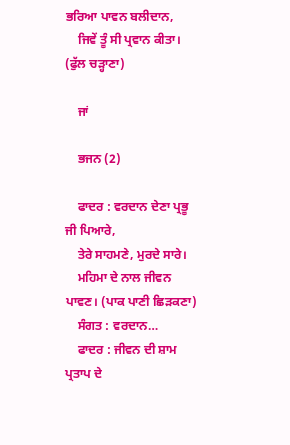ਭਰਿਆ ਪਾਵਨ ਬਲੀਦਾਨ,
    ਜਿਵੇਂ ਤੂੰ ਸੀ ਪ੍ਰਵਾਨ ਕੀਤਾ। (ਫੁੱਲ ਚੜ੍ਹਾਣਾ)

    ਜਾਂ

    ਭਜਨ (2)

    ਫਾਦਰ : ਵਰਦਾਨ ਦੇਣਾ ਪ੍ਰਭੂ ਜੀ ਪਿਆਰੇ,
    ਤੇਰੇ ਸਾਹਮਣੇ, ਮੁਰਦੇ ਸਾਰੇ।
    ਮਹਿਮਾ ਦੇ ਨਾਲ ਜੀਵਨ ਪਾਵਣ। (ਪਾਕ ਪਾਣੀ ਛਿੜਕਣਾ)
    ਸੰਗਤ : ਵਰਦਾਨ…
    ਫਾਦਰ : ਜੀਵਨ ਦੀ ਸ਼ਾਮ ਪ੍ਰਤਾਪ ਦੇ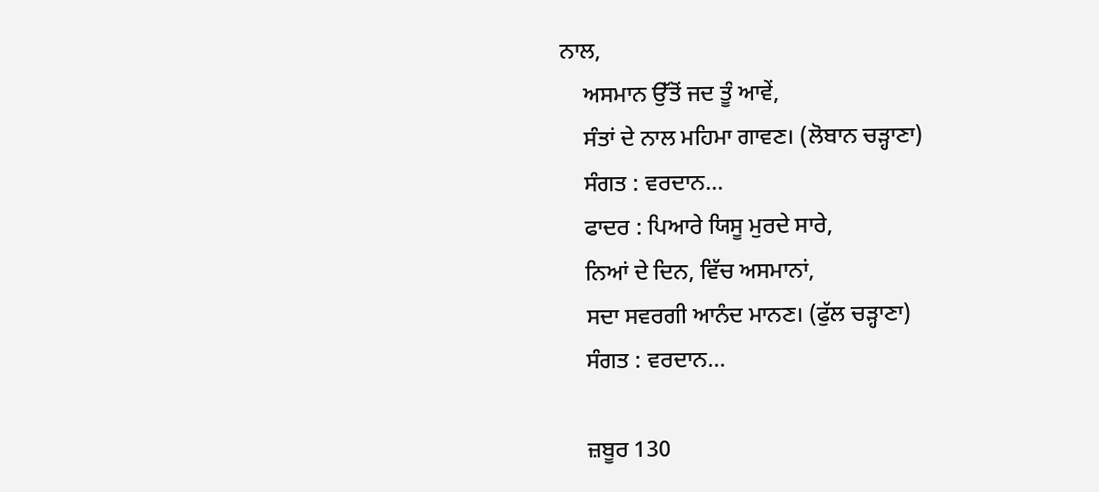ਨਾਲ,
    ਅਸਮਾਨ ਉੱਤੋਂ ਜਦ ਤੂੰ ਆਵੇਂ,
    ਸੰਤਾਂ ਦੇ ਨਾਲ ਮਹਿਮਾ ਗਾਵਣ। (ਲੋਬਾਨ ਚੜ੍ਹਾਣਾ)
    ਸੰਗਤ : ਵਰਦਾਨ…
    ਫਾਦਰ : ਪਿਆਰੇ ਯਿਸੂ ਮੁਰਦੇ ਸਾਰੇ,
    ਨਿਆਂ ਦੇ ਦਿਨ, ਵਿੱਚ ਅਸਮਾਨਾਂ,
    ਸਦਾ ਸਵਰਗੀ ਆਨੰਦ ਮਾਨਣ। (ਫੁੱਲ ਚੜ੍ਹਾਣਾ)
    ਸੰਗਤ : ਵਰਦਾਨ…

    ਜ਼ਬੂਰ 130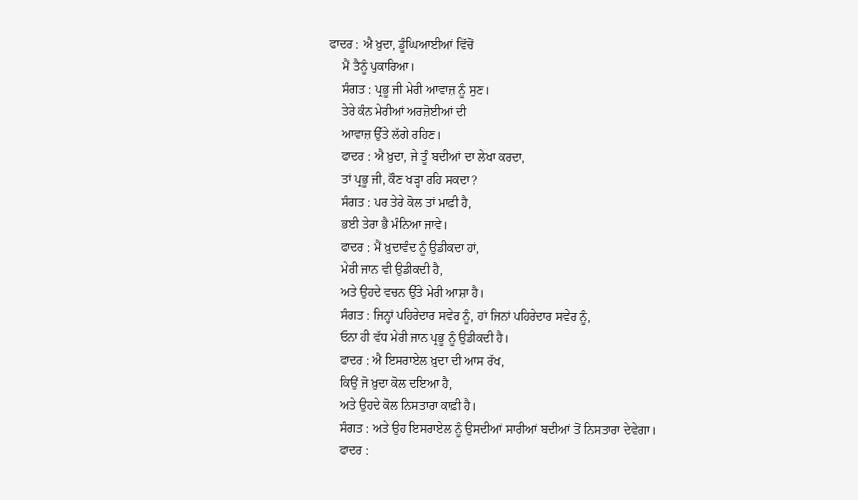ਫਾਦਰ : ਐ ਖ਼ੁਦਾ, ਡੂੰਘਿਆਈਆਂ ਵਿੱਚੋਂ
    ਮੈਂ ਤੈਨੂੰ ਪੁਕਾਰਿਆ।
    ਸੰਗਤ : ਪ੍ਰਭੂ ਜੀ ਮੇਰੀ ਆਵਾਜ਼ ਨੂੰ ਸੁਣ।
    ਤੇਰੇ ਕੰਨ ਮੇਰੀਆਂ ਅਰਜ਼ੋਈਆਂ ਦੀ
    ਆਵਾਜ਼ ਉੱਤੇ ਲੱਗੇ ਰਹਿਣ।
    ਫਾਦਰ : ਐ ਖ਼ੁਦਾ, ਜੇ ਤੂੰ ਬਦੀਆਂ ਦਾ ਲੇਖਾ ਕਰਦਾ,
    ਤਾਂ ਪ੍ਰਭੂ ਜੀ, ਕੌਣ ਖੜ੍ਹਾ ਰਹਿ ਸਕਦਾ?
    ਸੰਗਤ : ਪਰ ਤੇਰੇ ਕੋਲ ਤਾਂ ਮਾਫ਼ੀ ਹੈ,
    ਭਈ ਤੇਰਾ ਭੈ ਮੰਨਿਆ ਜਾਵੇ।
    ਫਾਦਰ : ਮੈਂ ਖ਼ੁਦਾਵੰਦ ਨੂੰ ਉਡੀਕਦਾ ਹਾਂ,
    ਮੇਰੀ ਜਾਨ ਵੀ ਉਡੀਕਦੀ ਹੈ,
    ਅਤੇ ਉਹਦੇ ਵਚਨ ਉੱਤੇ ਮੇਰੀ ਆਸ਼ਾ ਹੈ।
    ਸੰਗਤ : ਜਿਨ੍ਹਾਂ ਪਹਿਰੇਦਾਰ ਸਵੇਰ ਨੂੰ, ਹਾਂ ਜਿਨਾਂ ਪਹਿਰੇਦਾਰ ਸਵੇਰ ਨੂੰ,
    ਓਨਾ ਹੀ ਵੱਧ ਮੇਰੀ ਜਾਨ ਪ੍ਰਭੂ ਨੂੰ ਉਡੀਕਦੀ ਹੈ।
    ਫਾਦਰ : ਐ ਇਸਰਾਏਲ ਖ਼ੁਦਾ ਦੀ ਆਸ ਰੱਖ,
    ਕਿਉਂ ਜੋ ਖ਼ੁਦਾ ਕੋਲ ਦਇਆ ਹੈ,
    ਅਤੇ ਉਹਦੇ ਕੋਲ ਨਿਸਤਾਰਾ ਕਾਫ਼ੀ ਹੈ।
    ਸੰਗਤ : ਅਤੇ ਉਹ ਇਸਰਾਏਲ ਨੂੰ ਉਸਦੀਆਂ ਸਾਰੀਆਂ ਬਦੀਆਂ ਤੋਂ ਨਿਸਤਾਰਾ ਦੇਵੇਗਾ।
    ਫਾਦਰ :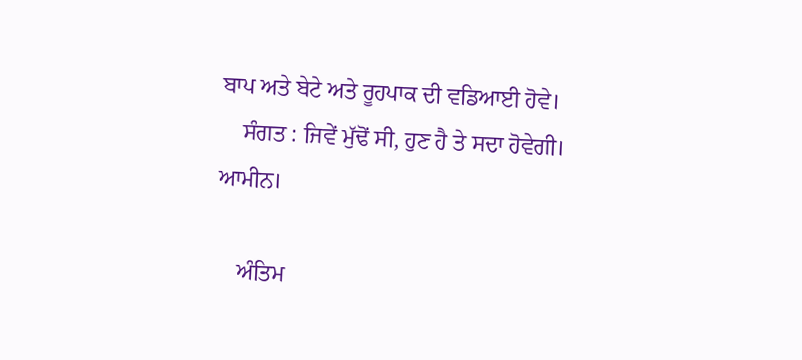ਬਾਪ ਅਤੇ ਬੇਟੇ ਅਤੇ ਰੂਹਪਾਕ ਦੀ ਵਡਿਆਈ ਹੋਵੇ।
    ਸੰਗਤ : ਜਿਵੇਂ ਮੁੱਢੋਂ ਸੀ, ਹੁਣ ਹੈ ਤੇ ਸਦਾ ਹੋਵੇਗੀ। ਆਮੀਨ।

    ਅੰਤਿਮ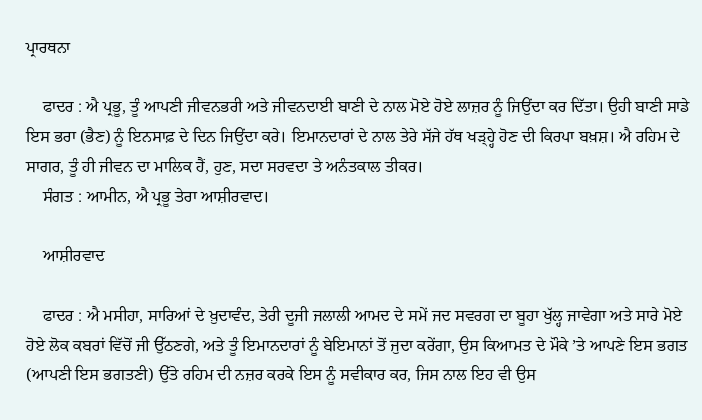ਪ੍ਰਾਰਥਨਾ

    ਫਾਦਰ : ਐ ਪ੍ਰਭੂ, ਤੂੰ ਆਪਣੀ ਜੀਵਨਭਰੀ ਅਤੇ ਜੀਵਨਦਾਈ ਬਾਣੀ ਦੇ ਨਾਲ ਮੋਏ ਹੋਏ ਲਾਜ਼ਰ ਨੂੰ ਜਿਉਂਦਾ ਕਰ ਦਿੱਤਾ। ਉਹੀ ਬਾਣੀ ਸਾਡੇ ਇਸ ਭਰਾ (ਭੈਣ) ਨੂੰ ਇਨਸਾਫ਼ ਦੇ ਦਿਨ ਜਿਉਂਦਾ ਕਰੇ। ਇਮਾਨਦਾਰਾਂ ਦੇ ਨਾਲ ਤੇਰੇ ਸੱਜੇ ਹੱਥ ਖੜ੍ਹ੍ਹੇ ਹੋਣ ਦੀ ਕਿਰਪਾ ਬਖ਼ਸ਼। ਐ ਰਹਿਮ ਦੇ ਸਾਗਰ, ਤੂੰ ਹੀ ਜੀਵਨ ਦਾ ਮਾਲਿਕ ਹੈਂ, ਹੁਣ, ਸਦਾ ਸਰਵਦਾ ਤੇ ਅਨੰਤਕਾਲ ਤੀਕਰ।
    ਸੰਗਤ : ਆਮੀਨ, ਐ ਪ੍ਰਭੂ ਤੇਰਾ ਆਸ਼ੀਰਵਾਦ।

    ਆਸ਼ੀਰਵਾਦ

    ਫਾਦਰ : ਐ ਮਸੀਹਾ, ਸਾਰਿਆਂ ਦੇ ਖ਼ੁਦਾਵੰਦ, ਤੇਰੀ ਦੂਜੀ ਜਲਾਲੀ ਆਮਦ ਦੇ ਸਮੇਂ ਜਦ ਸਵਰਗ ਦਾ ਬੂਹਾ ਖੁੱਲ੍ਹ ਜਾਵੇਗਾ ਅਤੇ ਸਾਰੇ ਮੋਏ ਹੋਏ ਲੋਕ ਕਬਰਾਂ ਵਿੱਚੋਂ ਜੀ ਉੱਠਣਗੇ, ਅਤੇ ਤੂੰ ਇਮਾਨਦਾਰਾਂ ਨੂੰ ਬੇਇਮਾਨਾਂ ਤੋਂ ਜੁਦਾ ਕਰੇਂਗਾ, ਉਸ ਕਿਆਮਤ ਦੇ ਮੌਕੇ ’ਤੇ ਆਪਣੇ ਇਸ ਭਗਤ (ਆਪਣੀ ਇਸ ਭਗਤਣੀ) ਉੱਤੇ ਰਹਿਮ ਦੀ ਨਜ਼ਰ ਕਰਕੇ ਇਸ ਨੂੰ ਸਵੀਕਾਰ ਕਰ, ਜਿਸ ਨਾਲ ਇਹ ਵੀ ਉਸ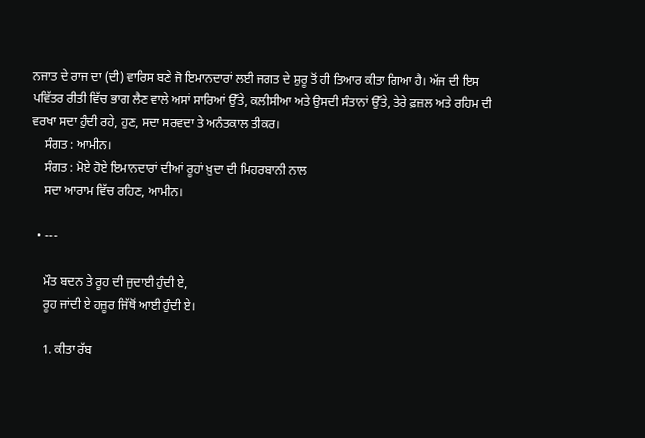ਨਜਾਤ ਦੇ ਰਾਜ ਦਾ (ਦੀ) ਵਾਰਿਸ ਬਣੇ ਜੋ ਇਮਾਨਦਾਰਾਂ ਲਈ ਜਗਤ ਦੇ ਸ਼ੁਰੂ ਤੋਂ ਹੀ ਤਿਆਰ ਕੀਤਾ ਗਿਆ ਹੈ। ਅੱਜ ਦੀ ਇਸ ਪਵਿੱਤਰ ਰੀਤੀ ਵਿੱਚ ਭਾਗ ਲੈਣ ਵਾਲੇ ਅਸਾਂ ਸਾਰਿਆਂ ਉੱਤੇ, ਕਲੀਸੀਆ ਅਤੇ ਉਸਦੀ ਸੰਤਾਨਾਂ ਉੱਤੇ, ਤੇਰੇ ਫ਼ਜ਼ਲ ਅਤੇ ਰਹਿਮ ਦੀ ਵਰਖਾ ਸਦਾ ਹੁੰਦੀ ਰਹੇ, ਹੁਣ, ਸਦਾ ਸਰਵਦਾ ਤੇ ਅਨੰਤਕਾਲ ਤੀਕਰ।
    ਸੰਗਤ : ਆਮੀਨ।
    ਸੰਗਤ : ਮੋਏ ਹੋਏ ਇਮਾਨਦਾਰਾਂ ਦੀਆਂ ਰੂਹਾਂ ਖ਼ੁਦਾ ਦੀ ਮਿਹਰਬਾਨੀ ਨਾਲ
    ਸਦਾ ਆਰਾਮ ਵਿੱਚ ਰਹਿਣ, ਆਮੀਨ।

  • ---

    ਮੌਤ ਬਦਨ ਤੇ ਰੂਹ ਦੀ ਜੁਦਾਈ ਹੁੰਦੀ ਏ,
    ਰੂਹ ਜਾਂਦੀ ਏ ਹਜ਼ੂਰ ਜਿੱਥੋਂ ਆਈ ਹੁੰਦੀ ਏ।

    1. ਕੀਤਾ ਰੱਬ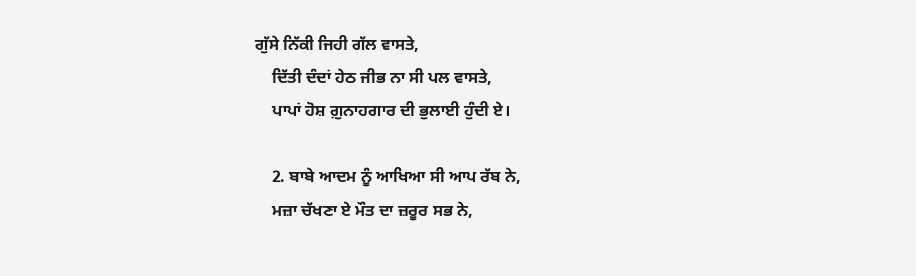ਗੁੱਸੇ ਨਿੱਕੀ ਜਿਹੀ ਗੱਲ ਵਾਸਤੇ,
    ਦਿੱਤੀ ਦੰਦਾਂ ਹੇਠ ਜੀਭ ਨਾ ਸੀ ਪਲ ਵਾਸਤੇ,
    ਪਾਪਾਂ ਹੋਸ਼ ਗ਼ੁਨਾਹਗਾਰ ਦੀ ਭੁਲਾਈ ਹੁੰਦੀ ਏ।

    2. ਬਾਬੇ ਆਦਮ ਨੂੰ ਆਖਿਆ ਸੀ ਆਪ ਰੱਬ ਨੇ,
    ਮਜ਼ਾ ਚੱਖਣਾ ਏ ਮੌਤ ਦਾ ਜ਼ਰੂਰ ਸਭ ਨੇ,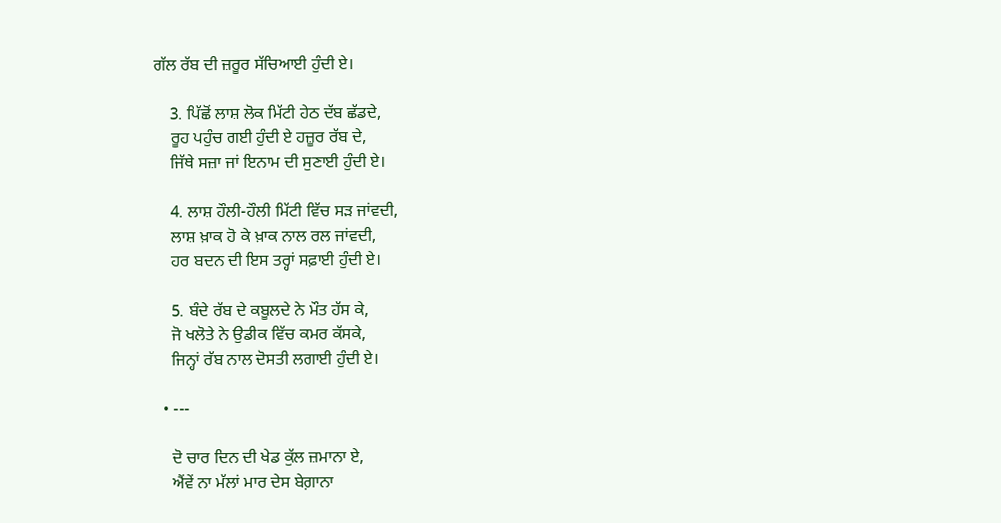ਗੱਲ ਰੱਬ ਦੀ ਜ਼ਰੂਰ ਸੱਚਿਆਈ ਹੁੰਦੀ ਏ।

    3. ਪਿੱਛੋਂ ਲਾਸ਼ ਲੋਕ ਮਿੱਟੀ ਹੇਠ ਦੱਬ ਛੱਡਦੇ,
    ਰੂਹ ਪਹੁੰਚ ਗਈ ਹੁੰਦੀ ਏ ਹਜ਼ੂਰ ਰੱਬ ਦੇ,
    ਜਿੱਥੇ ਸਜ਼ਾ ਜਾਂ ਇਨਾਮ ਦੀ ਸੁਣਾਈ ਹੁੰਦੀ ਏ।

    4. ਲਾਸ਼ ਹੌਲੀ-ਹੌਲੀ ਮਿੱਟੀ ਵਿੱਚ ਸੜ ਜਾਂਵਦੀ,
    ਲਾਸ਼ ਖ਼ਾਕ ਹੋ ਕੇ ਖ਼ਾਕ ਨਾਲ ਰਲ ਜਾਂਵਦੀ,
    ਹਰ ਬਦਨ ਦੀ ਇਸ ਤਰ੍ਹਾਂ ਸਫ਼ਾਈ ਹੁੰਦੀ ਏ।

    5. ਬੰਦੇ ਰੱਬ ਦੇ ਕਬੂਲਦੇ ਨੇ ਮੌਤ ਹੱਸ ਕੇ,
    ਜੋ ਖਲੋਤੇ ਨੇ ਉਡੀਕ ਵਿੱਚ ਕਮਰ ਕੱਸਕੇ,
    ਜਿਨ੍ਹਾਂ ਰੱਬ ਨਾਲ ਦੋਸਤੀ ਲਗਾਈ ਹੁੰਦੀ ਏ।

  • ---

    ਦੋ ਚਾਰ ਦਿਨ ਦੀ ਖੇਡ ਕੁੱਲ ਜ਼ਮਾਨਾ ਏ,
    ਐਂਵੇਂ ਨਾ ਮੱਲਾਂ ਮਾਰ ਦੇਸ ਬੇਗ਼ਾਨਾ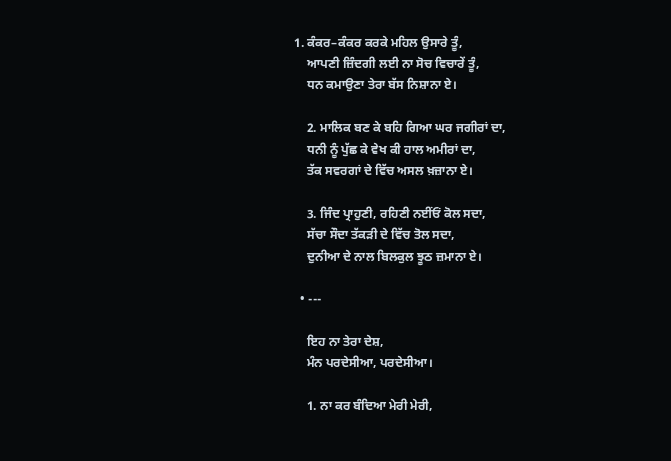1. ਕੰਕਰ–ਕੰਕਰ ਕਰਕੇ ਮਹਿਲ ਉਸਾਰੇ ਤੂੰ,
    ਆਪਣੀ ਜ਼ਿੰਦਗੀ ਲਈ ਨਾ ਸੋਚ ਵਿਚਾਰੇਂ ਤੂੰ,
    ਧਨ ਕਮਾਉਣਾ ਤੇਰਾ ਬੱਸ ਨਿਸ਼ਾਨਾ ਏ।

    2. ਮਾਲਿਕ ਬਣ ਕੇ ਬਹਿ ਗਿਆ ਘਰ ਜਗੀਰਾਂ ਦਾ,
    ਧਨੀ ਨੂੰ ਪੁੱਛ ਕੇ ਵੇਖ ਕੀ ਹਾਲ ਅਮੀਰਾਂ ਦਾ,
    ਤੱਕ ਸਵਰਗਾਂ ਦੇ ਵਿੱਚ ਅਸਲ ਖ਼ਜ਼ਾਨਾ ਏ।

    3. ਜਿੰਦ ਪ੍ਰਾਹੁਣੀ, ਰਹਿਣੀ ਨਈਂਓਂ ਕੋਲ ਸਦਾ,
    ਸੱਚਾ ਸੌਦਾ ਤੱਕੜੀ ਦੇ ਵਿੱਚ ਤੋਲ ਸਦਾ,
    ਦੁਨੀਆ ਦੇ ਨਾਲ ਬਿਲਕੁਲ ਝੂਠ ਜ਼ਮਾਨਾ ਏ।

  • ---

    ਇਹ ਨਾ ਤੇਰਾ ਦੇਸ਼,
    ਮੰਨ ਪਰਦੇਸੀਆ, ਪਰਦੇਸੀਆ।

    1. ਨਾ ਕਰ ਬੰਦਿਆ ਮੇਰੀ ਮੇਰੀ,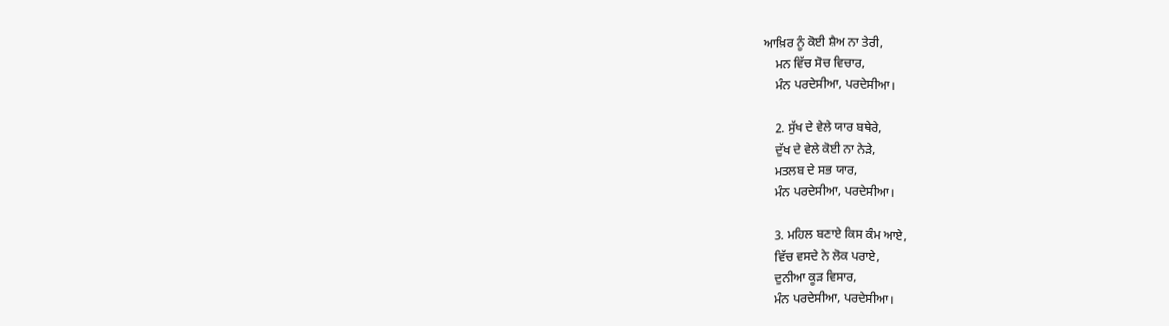ਆਖ਼ਿਰ ਨੂੰ ਕੋਈ ਸ਼ੈਅ ਨਾ ਤੇਰੀ,
    ਮਨ ਵਿੱਚ ਸੋਚ ਵਿਚਾਰ,
    ਮੰਨ ਪਰਦੇਸੀਆ, ਪਰਦੇਸੀਆ।

    2. ਸੁੱਖ ਦੇ ਵੇਲੇ ਯਾਰ ਬਥੇਰੇ,
    ਦੁੱਖ ਦੇ ਵੇਲੇ ਕੋਈ ਨਾ ਨੇੜੇ,
    ਮਤਲਬ ਦੇ ਸਭ ਯਾਰ,
    ਮੰਨ ਪਰਦੇਸੀਆ, ਪਰਦੇਸੀਆ।

    3. ਮਹਿਲ ਬਣਾਏ ਕਿਸ ਕੰਮ ਆਏ,
    ਵਿੱਚ ਵਸਦੇ ਨੇ ਲੋਕ ਪਰਾਏ,
    ਦੁਨੀਆ ਕੂੜ ਵਿਸਾਰ,
    ਮੰਨ ਪਰਦੇਸੀਆ, ਪਰਦੇਸੀਆ।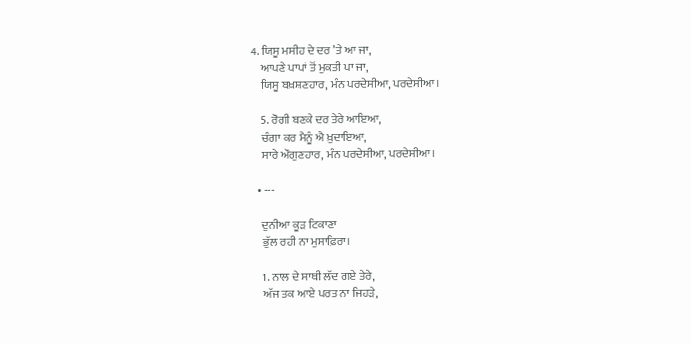4. ਯਿਸੂ ਮਸੀਹ ਦੇ ਦਰ ’ਤੇ ਆ ਜਾ,
    ਆਪਣੇ ਪਾਪਾਂ ਤੋਂ ਮੁਕਤੀ ਪਾ ਜਾ,
    ਯਿਸੂ ਬਖ਼ਸ਼ਣਹਾਰ, ਮੰਨ ਪਰਦੇਸੀਆ, ਪਰਦੇਸੀਆ।

    5. ਰੋਗੀ ਬਣਕੇ ਦਰ ਤੇਰੇ ਆਇਆ,
    ਚੰਗਾ ਕਰ ਮੈਨੂੰ ਐ ਖ਼ੁਦਾਇਆ,
    ਸਾਰੇ ਔਗੁਣਹਾਰ, ਮੰਨ ਪਰਦੇਸੀਆ, ਪਰਦੇਸੀਆ।

  • ---

    ਦੁਨੀਆ ਕੂੜ ਟਿਕਾਣਾ
    ਭੁੱਲ ਰਹੀ ਨਾ ਮੁਸਾਫ਼ਿਰਾ।

    1. ਨਾਲ ਦੇ ਸਾਥੀ ਲੱਦ ਗਏ ਤੇਰੇ,
    ਅੱਜ ਤਕ ਆਏ ਪਰਤ ਨਾ ਜਿਹੜੇ,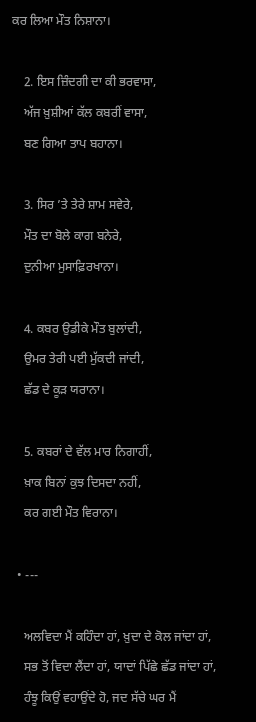ਕਰ ਲਿਆ ਮੌਤ ਨਿਸ਼ਾਨਾ।

    2. ਇਸ ਜ਼ਿੰਦਗੀ ਦਾ ਕੀ ਭਰਵਾਸਾ,
    ਅੱਜ ਖ਼ੁਸ਼ੀਆਂ ਕੱਲ ਕਬਰੀਂ ਵਾਸਾ,
    ਬਣ ਗਿਆ ਤਾਪ ਬਹਾਨਾ।

    3. ਸਿਰ ’ਤੇ ਤੇਰੇ ਸ਼ਾਮ ਸਵੇਰੇ,
    ਮੌਤ ਦਾ ਬੋਲੇ ਕਾਗ ਬਨੇਰੇ,
    ਦੁਨੀਆ ਮੁਸਾਫ਼ਿਰਖਾਨਾ।

    4. ਕਬਰ ਉਡੀਕੇ ਮੌਤ ਬੁਲਾਂਦੀ,
    ਉਮਰ ਤੇਰੀ ਪਈ ਮੁੱਕਦੀ ਜਾਂਦੀ,
    ਛੱਡ ਦੇ ਕੂੜ ਯਰਾਨਾ।

    5. ਕਬਰਾਂ ਦੇ ਵੱਲ ਮਾਰ ਨਿਗਾਹੀਂ,
    ਖ਼ਾਕ ਬਿਨਾਂ ਕੁਝ ਦਿਸਦਾ ਨਹੀਂ,
    ਕਰ ਗਈ ਮੌਤ ਵਿਰਾਨਾ।

  • ---

    ਅਲਵਿਦਾ ਮੈਂ ਕਹਿੰਦਾ ਹਾਂ, ਖ਼ੁਦਾ ਦੇ ਕੋਲ ਜਾਂਦਾ ਹਾਂ,
    ਸਭ ਤੋਂ ਵਿਦਾ ਲੈਂਦਾ ਹਾਂ, ਯਾਦਾਂ ਪਿੱਛੇ ਛੱਡ ਜਾਂਦਾ ਹਾਂ,
    ਹੰਝੂ ਕਿਉਂ ਵਹਾਉਂਦੇ ਹੋ, ਜਦ ਸੱਚੇ ਘਰ ਮੈਂ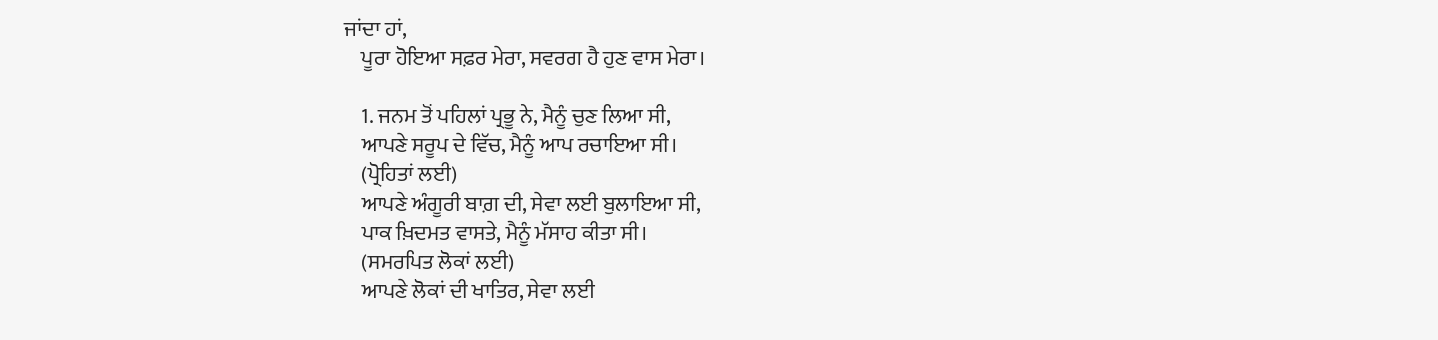ਜਾਂਦਾ ਹਾਂ,
    ਪੂਰਾ ਹੋਇਆ ਸਫ਼ਰ ਮੇਰਾ, ਸਵਰਗ ਹੈ ਹੁਣ ਵਾਸ ਮੇਰਾ।

    1. ਜਨਮ ਤੋਂ ਪਹਿਲਾਂ ਪ੍ਰਭੂ ਨੇ, ਮੈਨੂੰ ਚੁਣ ਲਿਆ ਸੀ,
    ਆਪਣੇ ਸਰੂਪ ਦੇ ਵਿੱਚ, ਮੈਨੂੰ ਆਪ ਰਚਾਇਆ ਸੀ।
    (ਪ੍ਰੋਹਿਤਾਂ ਲਈ)
    ਆਪਣੇ ਅੰਗੂਰੀ ਬਾਗ਼ ਦੀ, ਸੇਵਾ ਲਈ ਬੁਲਾਇਆ ਸੀ,
    ਪਾਕ ਖ਼ਿਦਮਤ ਵਾਸਤੇ, ਮੈਨੂੰ ਮੱਸਾਹ ਕੀਤਾ ਸੀ।
    (ਸਮਰਪਿਤ ਲੋਕਾਂ ਲਈ)
    ਆਪਣੇ ਲੋਕਾਂ ਦੀ ਖਾਤਿਰ, ਸੇਵਾ ਲਈ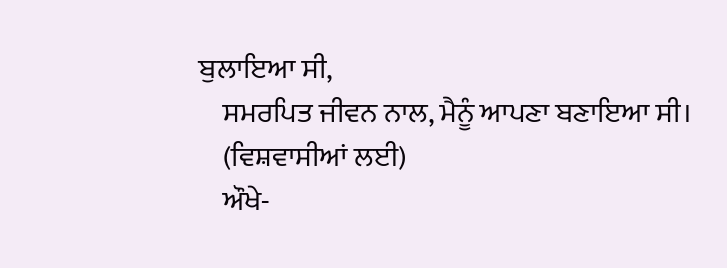ਬੁਲਾਇਆ ਸੀ,
    ਸਮਰਪਿਤ ਜੀਵਨ ਨਾਲ, ਮੈਨੂੰ ਆਪਣਾ ਬਣਾਇਆ ਸੀ।
    (ਵਿਸ਼ਵਾਸੀਆਂ ਲਈ)
    ਔਖੇ-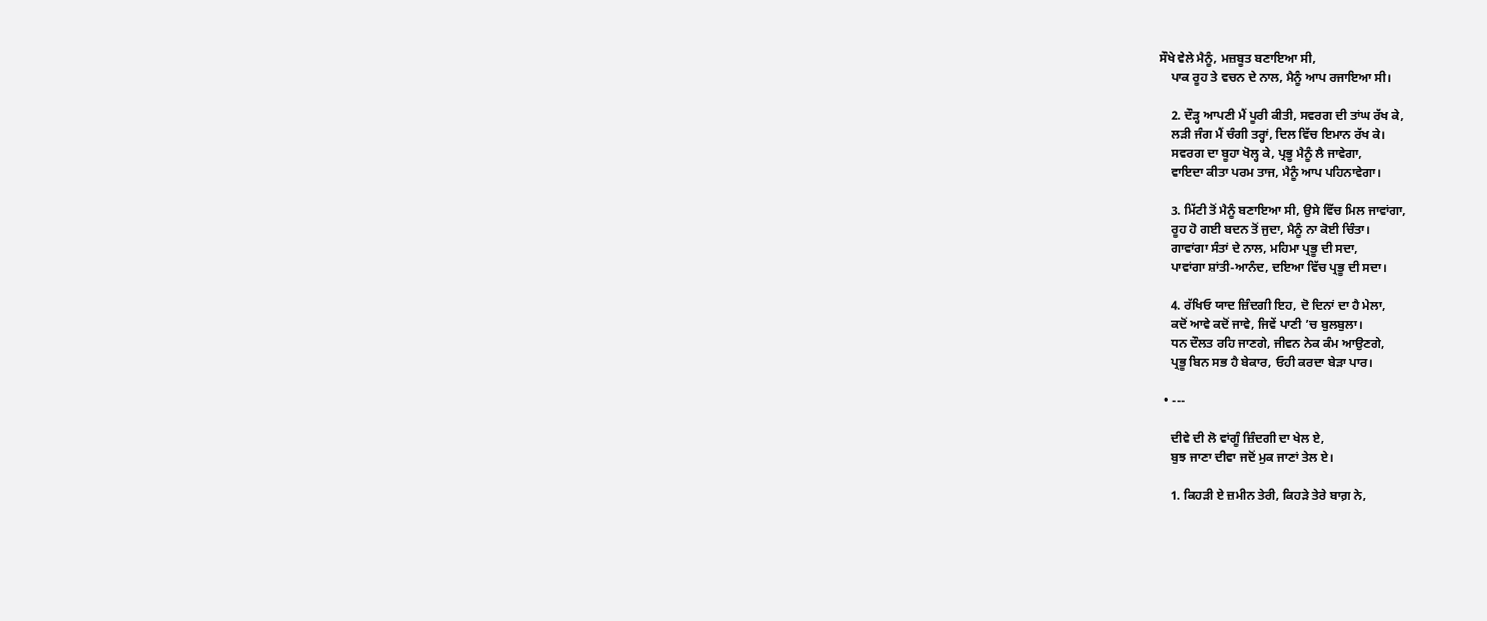ਸੌਖੇ ਵੇਲੇ ਮੈਨੂੰ, ਮਜ਼ਬੂਤ ਬਣਾਇਆ ਸੀ,
    ਪਾਕ ਰੂਹ ਤੇ ਵਚਨ ਦੇ ਨਾਲ, ਮੈਨੂੰ ਆਪ ਰਜਾਇਆ ਸੀ।

    2. ਦੌੜ੍ਹ ਆਪਣੀ ਮੈਂ ਪੂਰੀ ਕੀਤੀ, ਸਵਰਗ ਦੀ ਤਾਂਘ ਰੱਖ ਕੇ,
    ਲੜੀ ਜੰਗ ਮੈਂ ਚੰਗੀ ਤਰ੍ਹਾਂ, ਦਿਲ ਵਿੱਚ ਇਮਾਨ ਰੱਖ ਕੇ।
    ਸਵਰਗ ਦਾ ਬੂਹਾ ਖੋਲ੍ਹ ਕੇ, ਪ੍ਰਭੂ ਮੈਨੂੰ ਲੈ ਜਾਵੇਗਾ,
    ਵਾਇਦਾ ਕੀਤਾ ਪਰਮ ਤਾਜ, ਮੈਨੂੰ ਆਪ ਪਹਿਨਾਵੇਗਾ।

    3. ਮਿੱਟੀ ਤੋਂ ਮੈਨੂੰ ਬਣਾਇਆ ਸੀ, ਉਸੇ ਵਿੱਚ ਮਿਲ ਜਾਵਾਂਗਾ,
    ਰੂਹ ਹੋ ਗਈ ਬਦਨ ਤੋਂ ਜੁਦਾ, ਮੈਨੂੰ ਨਾ ਕੋਈ ਚਿੰਤਾ।
    ਗਾਵਾਂਗਾ ਸੰਤਾਂ ਦੇ ਨਾਲ, ਮਹਿਮਾ ਪ੍ਰਭੂ ਦੀ ਸਦਾ,
    ਪਾਵਾਂਗਾ ਸ਼ਾਂਤੀ-ਆਨੰਦ, ਦਇਆ ਵਿੱਚ ਪ੍ਰਭੂ ਦੀ ਸਦਾ।

    4. ਰੱਖਿਓ ਯਾਦ ਜ਼ਿੰਦਗੀ ਇਹ, ਦੋ ਦਿਨਾਂ ਦਾ ਹੈ ਮੇਲਾ,
    ਕਦੋਂ ਆਵੇ ਕਦੋਂ ਜਾਵੇ, ਜਿਵੇਂ ਪਾਣੀ ’ਚ ਬੁਲਬੁਲਾ।
    ਧਨ ਦੌਲਤ ਰਹਿ ਜਾਣਗੇ, ਜੀਵਨ ਨੇਕ ਕੰਮ ਆਉਣਗੇ,
    ਪ੍ਰਭੂ ਬਿਨ ਸਭ ਹੈ ਬੇਕਾਰ, ਓਹੀ ਕਰਦਾ ਬੇੜਾ ਪਾਰ।

  • ---

    ਦੀਵੇ ਦੀ ਲੋ ਵਾਂਗੂੰ ਜ਼ਿੰਦਗੀ ਦਾ ਖੇਲ ਏ,
    ਬੁਝ ਜਾਣਾ ਦੀਵਾ ਜਦੋਂ ਮੁਕ ਜਾਣਾਂ ਤੇਲ ਏ।

    1. ਕਿਹੜੀ ਏ ਜ਼ਮੀਨ ਤੇਰੀ, ਕਿਹੜੇ ਤੇਰੇ ਬਾਗ਼ ਨੇ,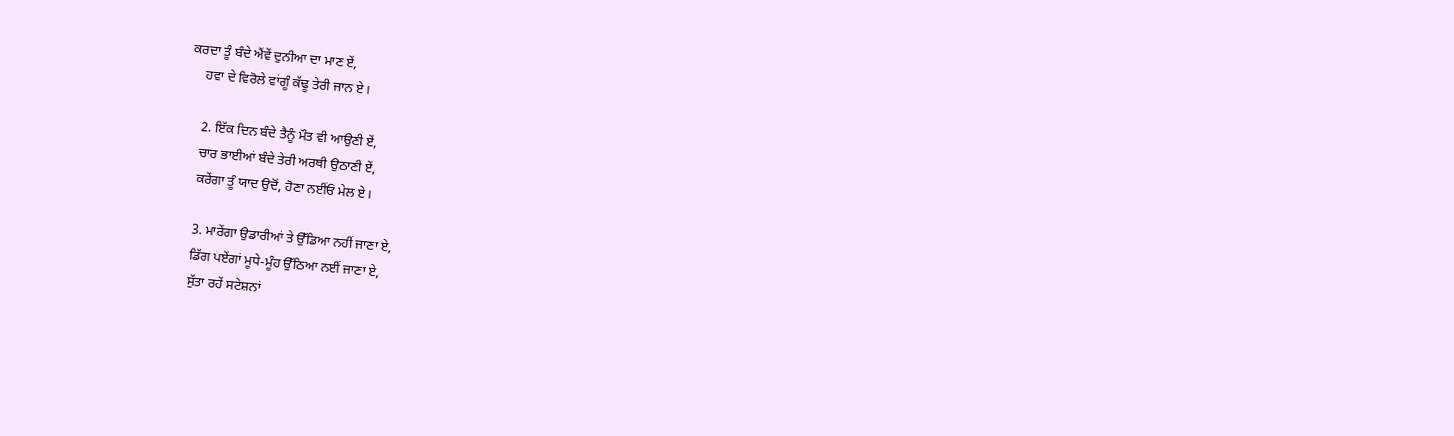ਕਰਦਾ ਤੂੰ ਬੰਦੇ ਐਂਵੇਂ ਦੁਨੀਆ ਦਾ ਮਾਣ ਏਂ,
    ਹਵਾ ਦੇ ਵਿਰੋਲੇ ਵਾਂਗੂੰ ਕੱਢੂ ਤੇਰੀ ਜਾਨ ਏ।

    2. ਇੱਕ ਦਿਨ ਬੰਦੇ ਤੈਨੂੰ ਮੌਤ ਵੀ ਆਉਣੀ ਏਂ,
    ਚਾਰ ਭਾਈਆਂ ਬੰਦੇ ਤੇਰੀ ਅਰਥੀ ਉਠਾਣੀ ਏਂ,
    ਕਰੇਂਗਾ ਤੂੰ ਯਾਦ ਉਦੋਂ, ਹੋਣਾ ਨਈਂਓਂ ਮੇਲ ਏ।

    3. ਮਾਰੇਂਗਾ ਉਡਾਰੀਆਂ ਤੇ ਉੱਡਿਆ ਨਹੀਂ ਜਾਣਾ ਏ,
    ਡਿੱਗ ਪਏਂਗਾਂ ਮੂਧੇ-ਮੂੰਹ ਉੱਠਿਆ ਨਈਂ ਜਾਣਾ ਏ,
    ਸੁੱਤਾ ਰਹੇਂ ਸਟੇਸ਼ਨਾਂ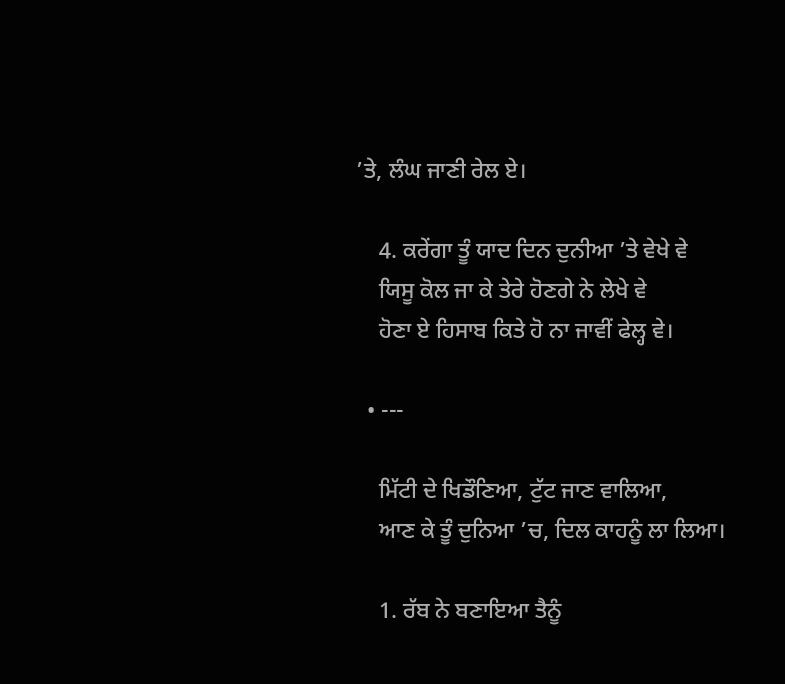’ਤੇ, ਲੰਘ ਜਾਣੀ ਰੇਲ ਏ।

    4. ਕਰੇਂਗਾ ਤੂੰ ਯਾਦ ਦਿਨ ਦੁਨੀਆ ’ਤੇ ਵੇਖੇ ਵੇ
    ਯਿਸੂ ਕੋਲ ਜਾ ਕੇ ਤੇਰੇ ਹੋਣਗੇ ਨੇ ਲੇਖੇ ਵੇ
    ਹੋਣਾ ਏ ਹਿਸਾਬ ਕਿਤੇ ਹੋ ਨਾ ਜਾਵੀਂ ਫੇਲ੍ਹ ਵੇ।

  • ---

    ਮਿੱਟੀ ਦੇ ਖਿਡੌਣਿਆ, ਟੁੱਟ ਜਾਣ ਵਾਲਿਆ,
    ਆਣ ਕੇ ਤੂੰ ਦੁਨਿਆ ’ਚ, ਦਿਲ ਕਾਹਨੂੰ ਲਾ ਲਿਆ।

    1. ਰੱਬ ਨੇ ਬਣਾਇਆ ਤੈਨੂੰ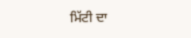ਮਿੱਟੀ ਦਾ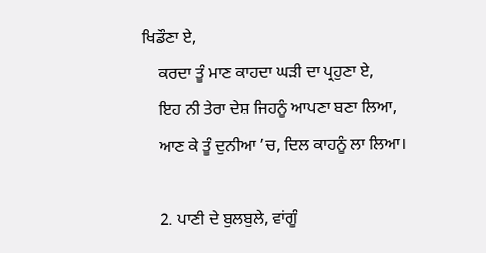ਖਿਡੌਣਾ ਏ,
    ਕਰਦਾ ਤੂੰ ਮਾਣ ਕਾਹਦਾ ਘੜੀ ਦਾ ਪ੍ਰਹੁਣਾ ਏ,
    ਇਹ ਨੀ ਤੇਰਾ ਦੇਸ਼ ਜਿਹਨੂੰ ਆਪਣਾ ਬਣਾ ਲਿਆ,
    ਆਣ ਕੇ ਤੂੰ ਦੁਨੀਆ ’ਚ, ਦਿਲ ਕਾਹਨੂੰ ਲਾ ਲਿਆ।

    2. ਪਾਣੀ ਦੇ ਬੁਲਬੁਲੇ, ਵਾਂਗੂੰ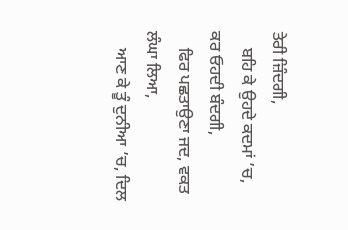ਤੇਰੀ ਜ਼ਿੰਦਗੀ,
    ਬਹਿ ਕੇ ਉਹਦੇ ਕਦਮਾਂ ’ਚ, ਕਰ ਓਹਦੀ ਬੰਦਗੀ,
    ਫਿਰ ਪਛਤਾਉਣਾ ਜਦ, ਵਕਤ ਲੰਘਾ ਲਿਆ,
    ਆਣ ਕੇ ਤੂੰ ਦੁਨੀਆ ’ਚ, ਦਿਲ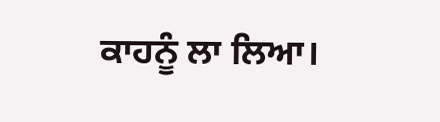ਕਾਹਨੂੰ ਲਾ ਲਿਆ।